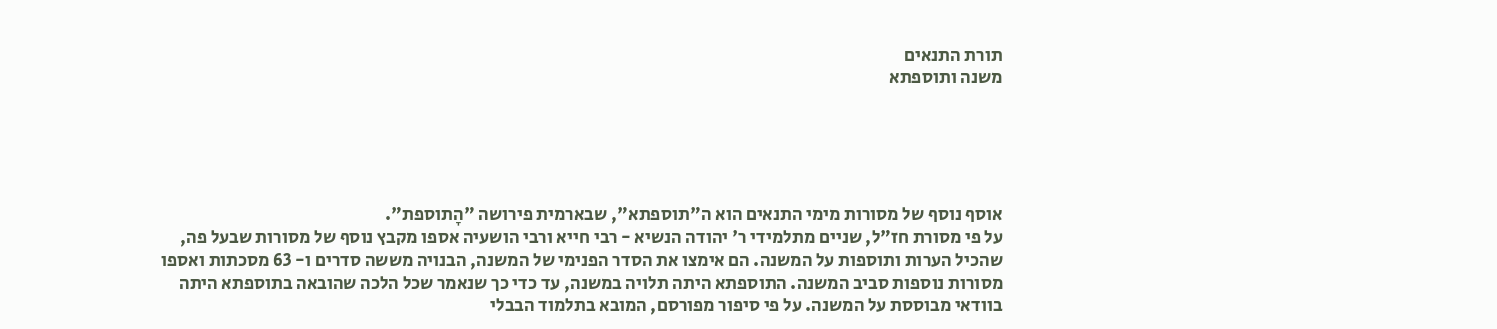תורת התנאים
משנה ותוספתא





אוסף נוסף של מסורות מימי התנאים הוא ה"תוספתא", שבארמית פירושה "הָתוספת".
על פי מסורת חז"ל, שניים מתלמידי ר' יהודה הנשיא - רבי חייא ורבי הושעיה אספו מקבץ נוסף של מסורות שבעל פה, שהכיל הערות ותוספות על המשנה. הם אימצו את הסדר הפנימי של המשנה, הבנויה מששה סדרים ו- 63 מסכתות ואספו מסורות נוספות סביב המשנה. התוספתא היתה תלויה במשנה, עד כדי כך שנאמר שכל הלכה שהובאה בתוספתא היתה בוודאי מבוססת על המשנה. על פי סיפור מפורסם, המובא בתלמוד הבבלי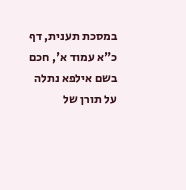במסכת תענית, דף כ"א עמוד א', חכם בשם אילפא נתלה על תורן של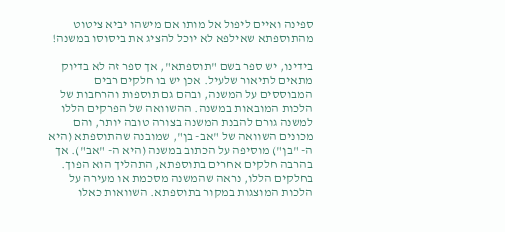ספינה ואיים ליפול אל מותו אם מישהו יביא ציטוט מהתוספתא שאילפא לא יוכל להציג את ביסוסו במשנה!

בידינו, יש ספר בשם "תוספתא", אך ספר זה לא בדיוק מתאים לתיאור שלעיל. אכן יש בו חלקים רבים המבוססים על המשנה, ובהם גם תוספות והרחבות של הלכות המובאות במשנה. ההשוואה של הפרקים הללו למשנה גורם להבנת המשנה בצורה טובה יותר, והם מכונים השוואה של "אב- בן", שמובנה שהתוספתא (היא ה- "בן") מוסיפה על הכתוב במשנה (היא ה- "אב"). אך בהרבה חלקים אחרים בתוספתא, התהליך הוא הפוך. בחלקים הללו, נראה שהמשנה מסכמת או מעירה על הלכות המוצגות במקור בתוספתא. השוואות כאלו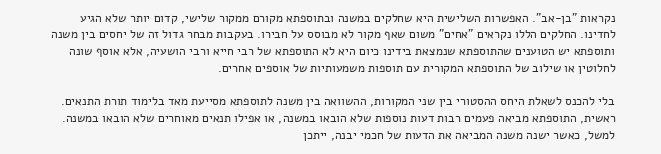נקראות "בן-אב". האפשרות השלישית היא שחלקים במשנה ובתוספתא מקורם ממקור שלישי, קדום יותר שלא הגיע לחדינו. החלקים הללו נקראים "אחים" משום שאף מקור לא מבוסס על חבירו. בעקבות מבחר גדול זה של יחסים בין משנה ותוספתא יש הטוענים שהתוספתא שנמצאת בידינו כיום היא לא התוספתא של רבי חייא ורבי הושעיה, אלא אוסף שונה לחלוטין או שילוב של התוספתא המקורית עם תוספות משמעותיות של אוספים אחרים.

בלי להכנס לשאלת היחס ההסטורי בין שני המקורות, ההשוואה בין משנה לתוספתא מסייעת מאד בלימוד תורת התנאים. ראשית, התוספתא מביאה פעמים רבות דעות נוספות שלא הובאו במשנה, או אפילו תנאים מאוחרים שלא הובאו במשנה. למשל, כאשר ישנה משנה המביאה את הדעות של חכמי יבנה, ייתכן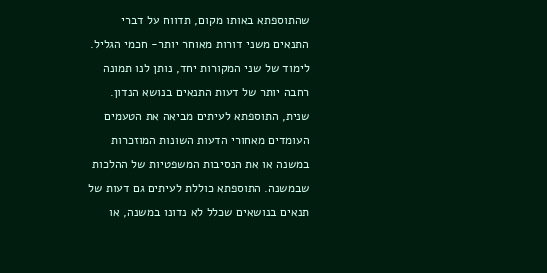שהתוספתא באותו מקום, תדווח על דברי התנאים משני דורות מאוחר יותר- חכמי הגליל. לימוד של שני המקורות יחד, נותן לנו תמונה רחבה יותר של דעות התנאים בנושא הנדון.
שנית, התוספתא לעיתים מביאה את הטעמים העומדים מאחורי הדעות השונות המוזכרות במשנה או את הנסיבות המשפטיות של ההלכות שבמשנה. התוספתא כוללת לעיתים גם דעות של תנאים בנושאים שכלל לא נדונו במשנה, או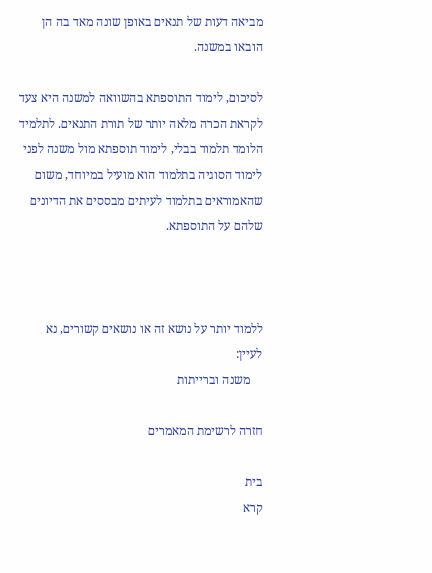מביאה דעות של תנאים באופן שונה מאד בה הן הובאו במשנה.

לסיכום, לימוד התוספתא בהשוואה למשנה היא צעד לקראת הכרה מלאה יותר של תורת התנאים. לתלמיד הלומד תלמוד בבלי, לימוד תוספתא מול משנה לפני לימוד הסוגיה בתלמוד הוא מועיל במיוחד, משום שהאמוראים בתלמוד לעיתים מבססים את הדיונים שלהם על התוספתא.



ללמוד יותר על נושא זה או נושאים קשורים, נא לעיין:
    משנה וברייתות

חזרה לרשימת המאמרים

בית
קרא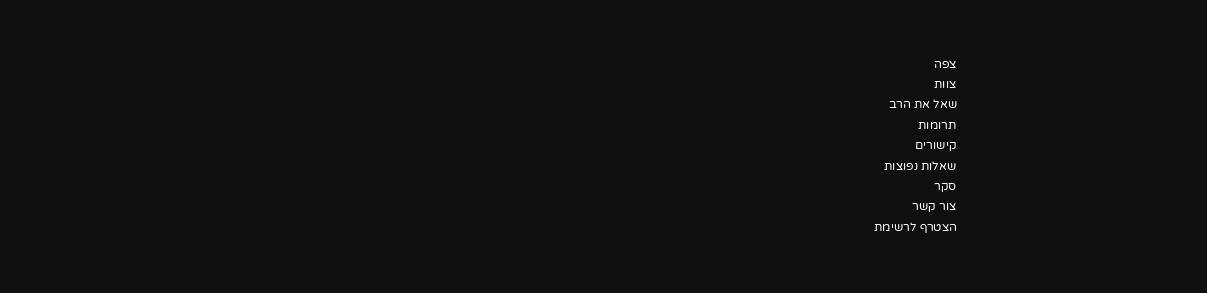צפה
צוות
שאל את הרב
תרומות
קישורים
שאלות נפוצות
סקר
צור קשר
הצטרף לרשימת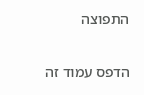התפוצה

הדפס עמוד זה